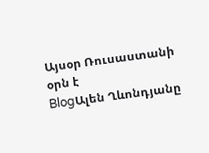Այսօր Ռուսաստանի օրն է
BlogԱլեն Ղևոնդյանը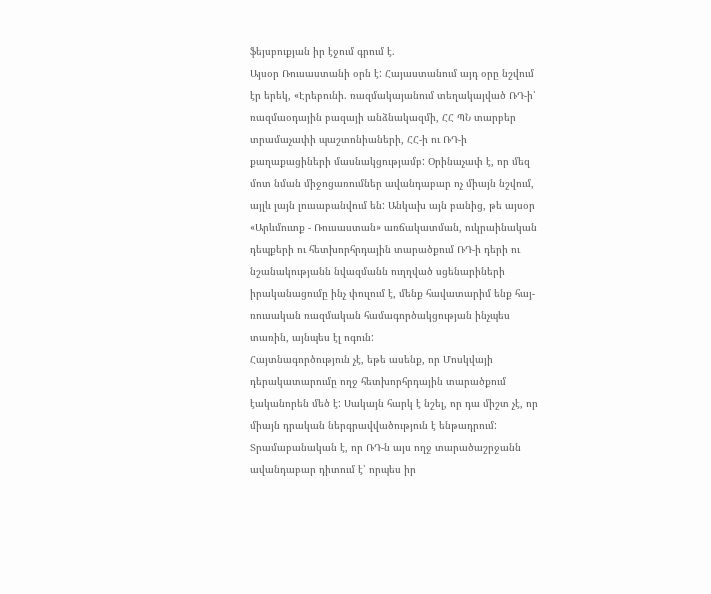ֆեյսբուքյան իր էջում գրում է.
Այսօր Ռուսաստանի օրն է: Հայաստանում այդ օրը նշվում էր երեկ, «Էրեբունի. ռազմակայանում տեղակայված ՌԴ-ի՝ ռազմաօդային բազայի անձնակազմի, ՀՀ ՊՆ տարբեր տրամաչափի պաշտոնիաների, ՀՀ-ի ու ՌԴ-ի քաղաքացիների մասնակցությամբ: Օրինաչափ է, որ մեզ մոտ նման միջոցառումներ ավանդաբար ոչ միայն նշվում, այլև լայն լուսաբանվում են: Անկախ այն բանից, թե այսօր «Արևմուտք - Ռուսաստան» առճակատման, ուկրաինական դեպքերի ու հետխորհրդային տարածքում ՌԴ-ի դերի ու նշանակությանն նվազմանն ուղղված սցենարիների իրականացումը ինչ փուլում է, մենք հավատարիմ ենք հայ-ռուսական ռազմական համագործակցության ինչպես տառին, այնպես էլ ոգուն:
Հայտնագործություն չէ, եթե ասենք, որ Մոսկվայի դերակատարումը ողջ հետխորհրդային տարածքում էականորեն մեծ է: Սակայն հարկ է նշել, որ դա միշտ չէ, որ միայն դրական ներգրավվածություն է ենթադրում: Տրամաբանական է, որ ՌԴ-ն այս ողջ տարածաշրջանն ավանդաբար դիտում է՝ որպես իր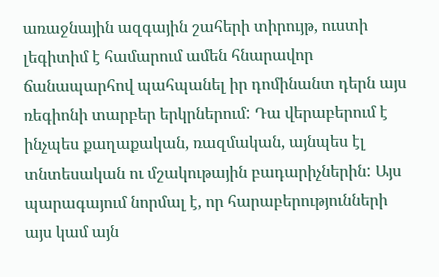առաջնային ազգային շահերի տիրույթ, ուստի լեգիտիմ է համարում ամեն հնարավոր ճանապարհով պահպանել իր դոմինանտ դերն այս ռեգիոնի տարբեր երկրներում: Դա վերաբերում է ինչպես քաղաքական, ռազմական, այնպես էլ տնտեսական ու մշակութային բադարիչներին: Այս պարագայում նորմալ է, որ հարաբերությունների այս կամ այն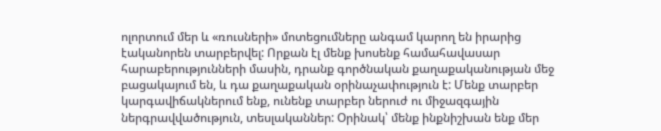ոլորտում մեր և «ռուսների» մոտեցումները անգամ կարող են իրարից էականորեն տարբերվել: Որքան էլ մենք խոսենք համահավասար հարաբերությունների մասին, դրանք գործնական քաղաքականության մեջ բացակայում են, և դա քաղաքական օրինաչափություն է: Մենք տարբեր կարգավիճակներում ենք, ունենք տարբեր ներուժ ու միջազգային ներգրավվածություն, տեսլականներ: Օրինակ՝ մենք ինքնիշխան ենք մեր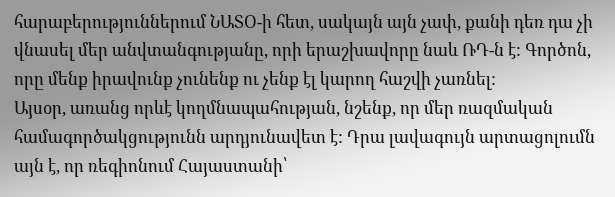հարաբերություններում ՆԱՏՕ-ի հետ, սակայն այն չափ, քանի դեռ դա չի վնասել մեր անվտանգությանը, որի երաշխավորը նաև ՌԴ-ն է: Գործոն, որը մենք իրավունք չունենք ու չենք էլ կարող հաշվի չառնել:
Այսօր, առանց որևէ կողմնապահության, նշենք, որ մեր ռազմական համագործակցությունն արդյունավետ է: Դրա լավագույն արտացոլումն այն է, որ ռեգիոնում Հայաստանի՝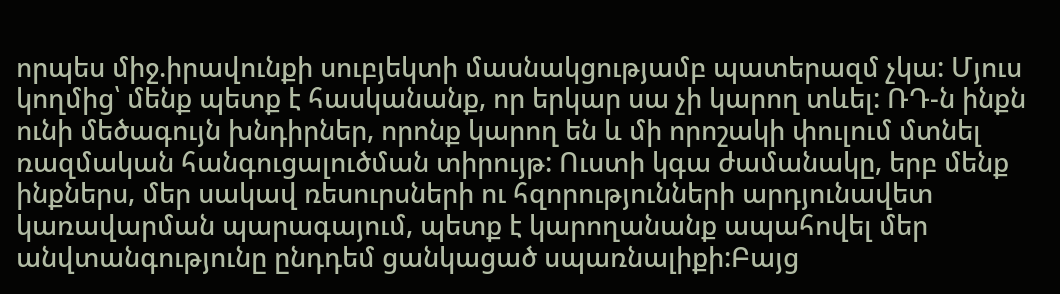որպես միջ.իրավունքի սուբյեկտի մասնակցությամբ պատերազմ չկա: Մյուս կողմից՝ մենք պետք է հասկանանք, որ երկար սա չի կարող տևել: ՌԴ-ն ինքն ունի մեծագույն խնդիրներ, որոնք կարող են և մի որոշակի փուլում մտնել ռազմական հանգուցալուծման տիրույթ: Ուստի կգա ժամանակը, երբ մենք ինքներս, մեր սակավ ռեսուրսների ու հզորությունների արդյունավետ կառավարման պարագայում, պետք է կարողանանք ապահովել մեր անվտանգությունը ընդդեմ ցանկացած սպառնալիքի:Բայց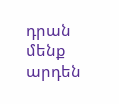դրան մենք արդեն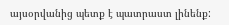այսօրվանից պետք է պատրաստ լինենք: